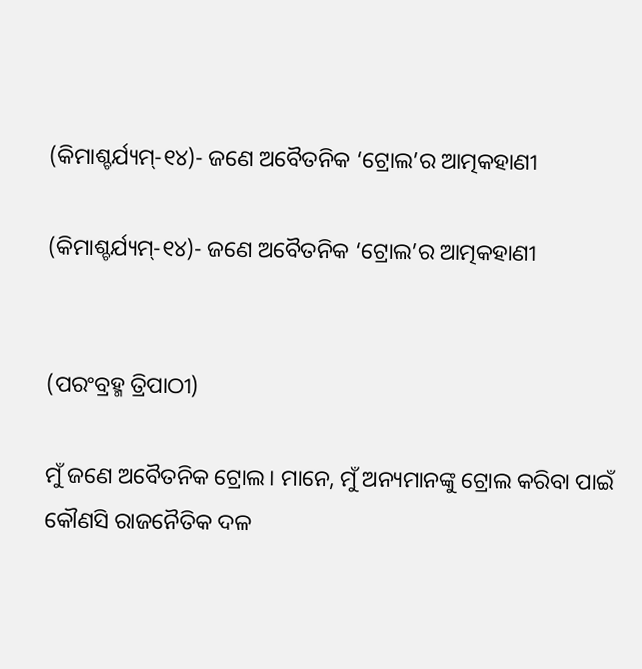(କିମାଶ୍ଚର୍ଯ୍ୟମ୍-୧୪)- ଜଣେ ଅବୈତନିକ ‘ଟ୍ରୋଲ’ର ଆତ୍ମକହାଣୀ

(କିମାଶ୍ଚର୍ଯ୍ୟମ୍-୧୪)- ଜଣେ ଅବୈତନିକ ‘ଟ୍ରୋଲ’ର ଆତ୍ମକହାଣୀ


(ପରଂବ୍ରହ୍ମ ତ୍ରିପାଠୀ)

ମୁଁ ଜଣେ ଅବୈତନିକ ଟ୍ରୋଲ। ମାନେ, ମୁଁ ଅନ୍ୟମାନଙ୍କୁ ଟ୍ରୋଲ କରିବା ପାଇଁ କୌଣସି ରାଜନୈତିକ ଦଳ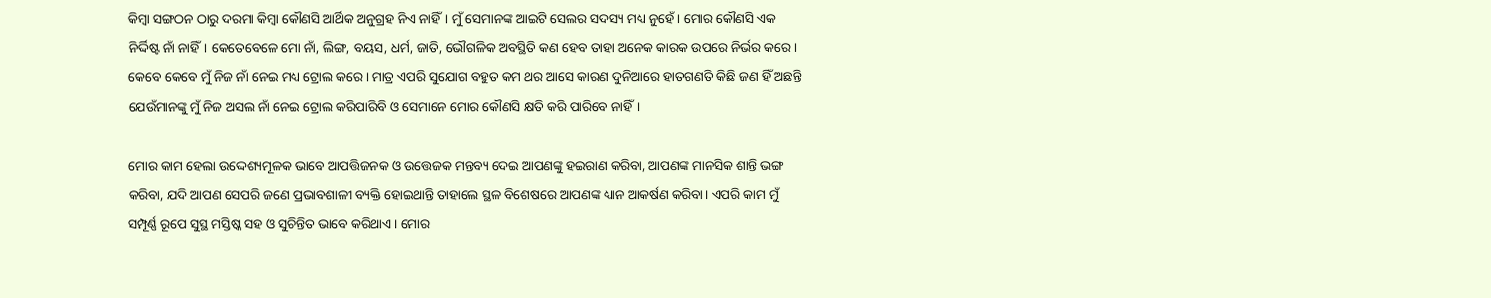କିମ୍ବା ସଙ୍ଗଠନ ଠାରୁ ଦରମା କିମ୍ବା କୌଣସି ଆର୍ଥିକ ଅନୁଗ୍ରହ ନିଏ ନାହିଁ। ମୁଁ ସେମାନଙ୍କ ଆଇଟି ସେଲର ସଦସ୍ୟ ମଧ୍ୟ ନୁହେଁ। ମୋର କୌଣସି ଏକ ନିର୍ଦ୍ଦିଷ୍ଟ ନାଁ ନାହିଁ। କେତେବେଳେ ମୋ ନାଁ, ଲିଙ୍ଗ, ବୟସ, ଧର୍ମ, ଜାତି, ଭୌଗଳିକ ଅବସ୍ଥିତି କଣ ହେବ ତାହା ଅନେକ କାରକ ଉପରେ ନିର୍ଭର କରେ। କେବେ କେବେ ମୁଁ ନିଜ ନାଁ ନେଇ ମଧ୍ୟ ଟ୍ରୋଲ କରେ। ମାତ୍ର ଏପରି ସୁଯୋଗ ବହୁତ କମ ଥର ଆସେ କାରଣ ଦୁନିଆରେ ହାତଗଣତି କିଛି ଜଣ ହିଁ ଅଛନ୍ତି ଯେଉଁମାନଙ୍କୁ ମୁଁ ନିଜ ଅସଲ ନାଁ ନେଇ ଟ୍ରୋଲ କରିପାରିବି ଓ ସେମାନେ ମୋର କୌଣସି କ୍ଷତି କରି ପାରିବେ ନାହିଁ।

ମୋର କାମ ହେଲା ଉଦ୍ଦେଶ୍ୟମୂଳକ ଭାବେ ଆପତ୍ତିଜନକ ଓ ଉତ୍ତେଜକ ମନ୍ତବ୍ୟ ଦେଇ ଆପଣଙ୍କୁ ହଇରାଣ କରିବା, ଆପଣଙ୍କ ମାନସିକ ଶାନ୍ତି ଭଙ୍ଗ କରିବା, ଯଦି ଆପଣ ସେପରି ଜଣେ ପ୍ରଭାବଶାଳୀ ବ୍ୟକ୍ତି ହୋଇଥାନ୍ତି ତାହାଲେ ସ୍ଥଳ ବିଶେଷରେ ଆପଣଙ୍କ ଧ୍ୟାନ ଆକର୍ଷଣ କରିବା। ଏପରି କାମ ମୁଁ ସମ୍ପୂର୍ଣ୍ଣ ରୂପେ ସୁସ୍ଥ ମସ୍ତିଷ୍କ ସହ ଓ ସୁଚିନ୍ତିତ ଭାବେ କରିଥାଏ। ମୋର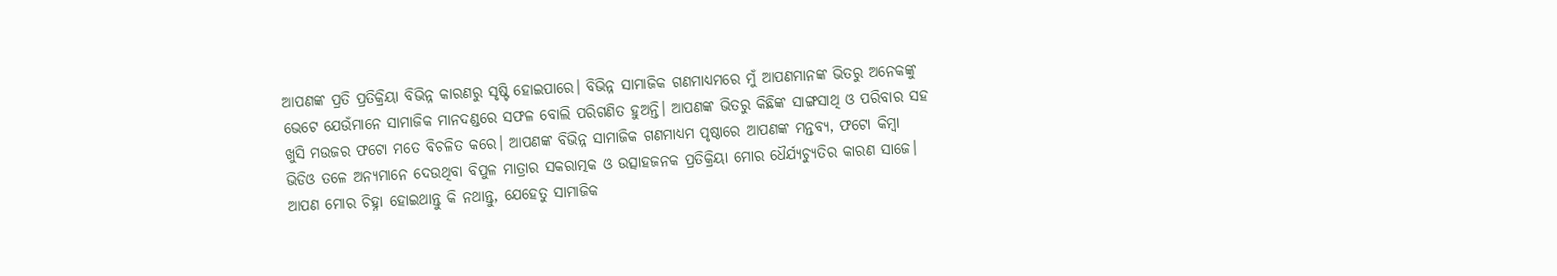ଆପଣଙ୍କ ପ୍ରତି ପ୍ରତିକ୍ରିୟା ବିଭିନ୍ନ କାରଣରୁ ସୃଷ୍ଟି ହୋଇପାରେ। ବିଭିନ୍ନ ସାମାଜିକ ଗଣମାଧ୍ୟମରେ ମୁଁ ଆପଣମାନଙ୍କ ଭିତରୁ ଅନେକଙ୍କୁ ଭେଟେ ଯେଉଁମାନେ ସାମାଜିକ ମାନଦଣ୍ଡରେ ସଫଳ ବୋଲି ପରିଗଣିତ ହୁଅନ୍ତି। ଆପଣଙ୍କ ଭିତରୁ କିଛିଙ୍କ ସାଙ୍ଗସାଥି ଓ ପରିବାର ସହ ଖୁସି ମଉଜର ଫଟୋ ମତେ ବିଚଳିତ କରେ। ଆପଣଙ୍କ ବିଭିନ୍ନ ସାମାଜିକ ଗଣମାଧ୍ୟମ ପୃଷ୍ଠାରେ ଆପଣଙ୍କ ମନ୍ତବ୍ୟ, ଫଟୋ କିମ୍ବା ଭିଡିଓ ତଳେ ଅନ୍ୟମାନେ ଦେଉଥିବା ବିପୁଳ ମାତ୍ରାର ସକରାତ୍ମକ ଓ ଉତ୍ସାହଜନକ ପ୍ରତିକ୍ରିୟା ମୋର ଧୈର୍ଯ୍ୟଚ୍ୟୁତିର କାରଣ ସାଜେ। ଆପଣ ମୋର ଚିହ୍ନା ହୋଇଥାନ୍ତୁ କି ନଥାନ୍ତୁ, ଯେହେତୁ ସାମାଜିକ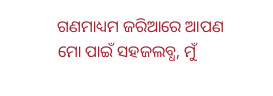ଗଣମାଧ୍ୟମ ଜରିଆରେ ଆପଣ ମୋ ପାଇଁ ସହଜଲବ୍ଧ, ମୁଁ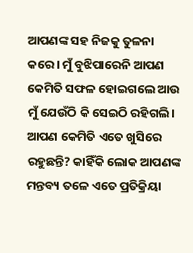ଆପଣଙ୍କ ସହ ନିଜକୁ ତୁଳନା କରେ। ମୁଁ ବୁଝିପାରେନି ଆପଣ କେମିତି ସଫଳ ହୋଇଗଲେ ଆଉ ମୁଁ ଯେଉଁଠି କି ସେଇଠି ରହିଗଲି। ଆପଣ କେମିତି ଏତେ ଖୁସିରେ ରହୁଛନ୍ତି? କାହିଁକି ଲୋକ ଆପଣଙ୍କ ମନ୍ତବ୍ୟ ତଳେ ଏତେ ପ୍ରତିକ୍ରିୟା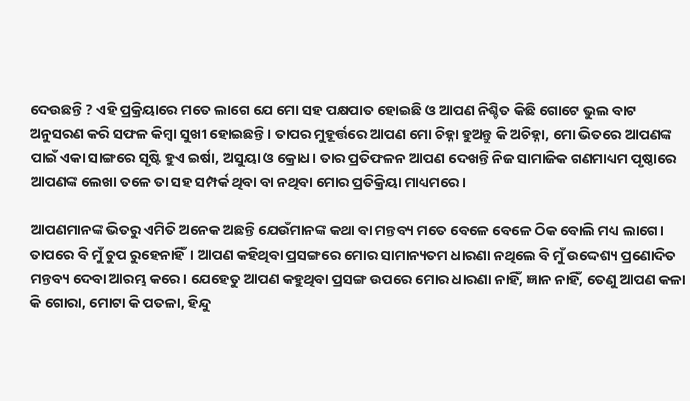ଦେଉଛନ୍ତି ? ଏହି ପ୍ରକ୍ରିୟାରେ ମତେ ଲାଗେ ଯେ ମୋ ସହ ପକ୍ଷପାତ ହୋଇଛି ଓ ଆପଣ ନିଶ୍ଚିତ କିଛି ଗୋଟେ ଭୁଲ ବାଟ ଅନୁସରଣ କରି ସଫଳ କିମ୍ଵା ସୁଖୀ ହୋଇଛନ୍ତି। ତାପର ମୁହୂର୍ତ୍ତରେ ଆପଣ ମୋ ଚିହ୍ନା ହୁଅନ୍ତୁ କି ଅଚିହ୍ନା, ମୋ ଭିତରେ ଆପଣଙ୍କ ପାଇଁ ଏକା ସାଙ୍ଗରେ ସୃଷ୍ଟି ହୁଏ ଇର୍ଷା, ଅସୁୟା ଓ କ୍ରୋଧ। ତାର ପ୍ରତିଫଳନ ଆପଣ ଦେଖନ୍ତି ନିଜ ସାମାଜିକ ଗଣମାଧ୍ୟମ ପୃଷ୍ଠାରେ ଆପଣଙ୍କ ଲେଖା ତଳେ ତା ସହ ସମ୍ପର୍କ ଥିବା ବା ନଥିବା ମୋର ପ୍ରତିକ୍ରିୟା ମାଧ୍ୟମରେ।

ଆପଣମାନଙ୍କ ଭିତରୁ ଏମିତି ଅନେକ ଅଛନ୍ତି ଯେଉଁମାନଙ୍କ କଥା ବା ମନ୍ତବ୍ୟ ମତେ ବେଳେ ବେଳେ ଠିକ ବୋଲି ମଧ୍ୟ ଲାଗେ। ତାପରେ ବି ମୁଁ ଚୁପ ରୁହେନାହିଁ। ଆପଣ କହିଥିବା ପ୍ରସଙ୍ଗରେ ମୋର ସାମାନ୍ୟତମ ଧାରଣା ନଥିଲେ ବି ମୁଁ ଉଦ୍ଦେଶ୍ୟ ପ୍ରଣୋଦିତ ମନ୍ତବ୍ୟ ଦେବା ଆରମ୍ଭ କରେ। ଯେହେତୁ ଆପଣ କହୁଥିବା ପ୍ରସଙ୍ଗ ଉପରେ ମୋର ଧାରଣା ନାହିଁ, ଜ୍ଞାନ ନାହିଁ, ତେଣୁ ଆପଣ କଳା କି ଗୋରା, ମୋଟା କି ପତଳା, ହିନ୍ଦୁ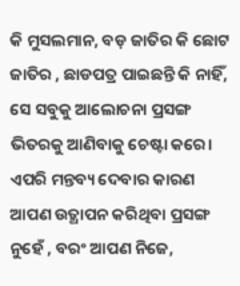କି ମୁସଲମାନ, ବଡ଼ ଜାତିର କି ଛୋଟ ଜାତିର , ଛାଡପତ୍ର ପାଇଛନ୍ତି କି ନାହିଁ, ସେ ସବୁକୁ ଆଲୋଚନା ପ୍ରସଙ୍ଗ ଭିତରକୁ ଆଣିବାକୁ ଚେଷ୍ଟା କରେ। ଏପରି ମନ୍ତବ୍ୟ ଦେବାର କାରଣ ଆପଣ ଉତ୍ଥାପନ କରିଥିବା ପ୍ରସଙ୍ଗ ନୁହେଁ , ବରଂ ଆପଣ ନିଜେ,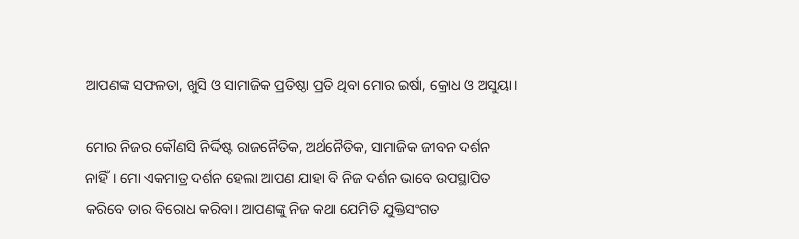ଆପଣଙ୍କ ସଫଳତା, ଖୁସି ଓ ସାମାଜିକ ପ୍ରତିଷ୍ଠା ପ୍ରତି ଥିବା ମୋର ଇର୍ଷା, କ୍ରୋଧ ଓ ଅସୁୟା।

ମୋର ନିଜର କୌଣସି ନିର୍ଦ୍ଦିଷ୍ଟ ରାଜନୈତିକ, ଅର୍ଥନୈତିକ, ସାମାଜିକ ଜୀବନ ଦର୍ଶନ ନାହିଁ। ମୋ ଏକମାତ୍ର ଦର୍ଶନ ହେଲା ଆପଣ ଯାହା ବି ନିଜ ଦର୍ଶନ ଭାବେ ଉପସ୍ଥାପିତ କରିବେ ତାର ବିରୋଧ କରିବା। ଆପଣଙ୍କୁ ନିଜ କଥା ଯେମିତି ଯୁକ୍ତିସଂଗତ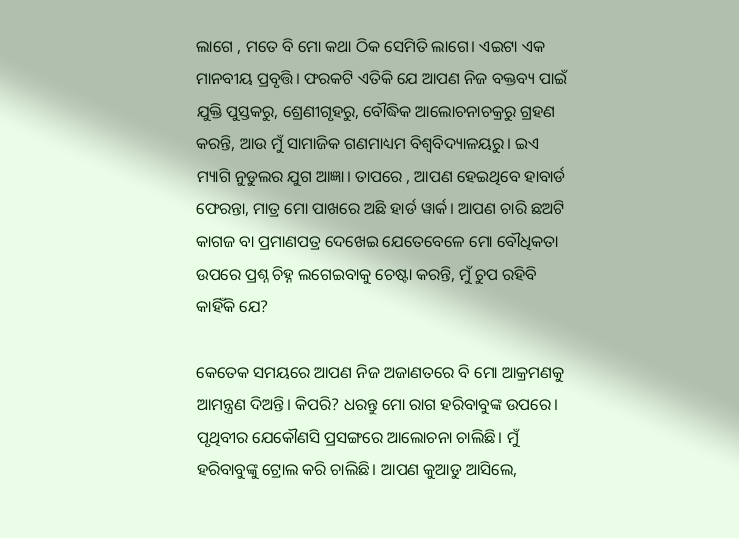ଲାଗେ , ମତେ ବି ମୋ କଥା ଠିକ ସେମିତି ଲାଗେ। ଏଇଟା ଏକ ମାନବୀୟ ପ୍ରବୃତ୍ତି। ଫରକଟି ଏତିକି ଯେ ଆପଣ ନିଜ ବକ୍ତବ୍ୟ ପାଇଁ ଯୁକ୍ତି ପୁସ୍ତକରୁ, ଶ୍ରେଣୀଗୃହରୁ, ବୌଦ୍ଧିକ ଆଲୋଚନାଚକ୍ରରୁ ଗ୍ରହଣ କରନ୍ତି, ଆଉ ମୁଁ ସାମାଜିକ ଗଣମାଧ୍ୟମ ବିଶ୍ୱବିଦ୍ୟାଳୟରୁ। ଇଏ ମ୍ୟାଗି ନୁଡୁଲର ଯୁଗ ଆଜ୍ଞା। ତାପରେ , ଆପଣ ହେଇଥିବେ ହାବାର୍ଡ ଫେରନ୍ତା, ମାତ୍ର ମୋ ପାଖରେ ଅଛି ହାର୍ଡ ୱାର୍କ। ଆପଣ ଚାରି ଛଅଟି କାଗଜ ବା ପ୍ରମାଣପତ୍ର ଦେଖେଇ ଯେତେବେଳେ ମୋ ବୌଧିକତା ଉପରେ ପ୍ରଶ୍ନ ଚିହ୍ନ ଲଗେଇବାକୁ ଚେଷ୍ଟା କରନ୍ତି, ମୁଁ ଚୁପ ରହିବି କାହିଁକି ଯେ?

କେତେକ ସମୟରେ ଆପଣ ନିଜ ଅଜାଣତରେ ବି ମୋ ଆକ୍ରମଣକୁ ଆମନ୍ତ୍ରଣ ଦିଅନ୍ତି। କିପରି? ଧରନ୍ତୁ ମୋ ରାଗ ହରିବାବୁଙ୍କ ଉପରେ। ପୃଥିବୀର ଯେକୌଣସି ପ୍ରସଙ୍ଗରେ ଆଲୋଚନା ଚାଲିଛି। ମୁଁ ହରିବାବୁଙ୍କୁ ଟ୍ରୋଲ କରି ଚାଲିଛି। ଆପଣ କୁଆଡୁ ଆସିଲେ,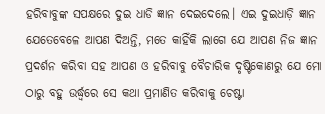ହରିବାବୁଙ୍କ ସପକ୍ଷରେ ଦୁଇ ଧାଡି ଜ୍ଞାନ ଦେଇଦେଲେ। ଏଇ ଦୁଇଧାଡ଼ି ଜ୍ଞାନ ଯେତେବେଳେ ଆପଣ ଦିଅନ୍ତି, ମତେ କାହିଁକି ଲାଗେ ଯେ ଆପଣ ନିଜ ଜ୍ଞାନ ପ୍ରଦର୍ଶନ କରିବା ସହ ଆପଣ ଓ ହରିବାବୁ ବୈଚାରିକ ଦୃଷ୍ଟିକୋଣରୁ ଯେ ମୋ ଠାରୁ ବହୁ ଉର୍ଦ୍ଧ୍ୱରେ ସେ କଥା ପ୍ରମାଣିତ କରିବାକୁ ଚେଷ୍ଟା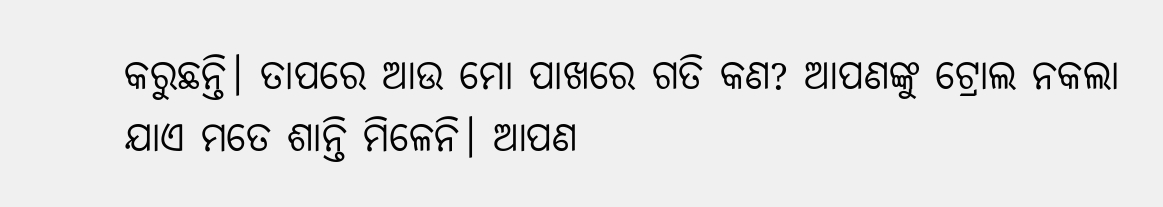କରୁଛନ୍ତି। ତାପରେ ଆଉ ମୋ ପାଖରେ ଗତି କଣ? ଆପଣଙ୍କୁ ଟ୍ରୋଲ ନକଲା ଯାଏ ମତେ ଶାନ୍ତି ମିଳେନି। ଆପଣ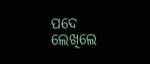ପଦେ ଲେଖିଲେ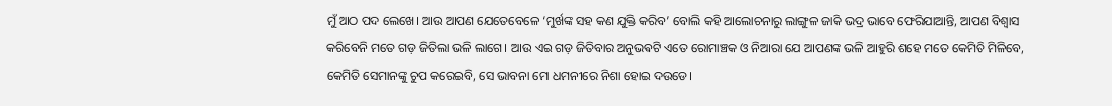ମୁଁ ଆଠ ପଦ ଲେଖେ। ଆଉ ଆପଣ ଯେତେବେଳେ ‘ମୁର୍ଖଙ୍କ ସହ କଣ ଯୁକ୍ତି କରିବ’ ବୋଲି କହି ଆଲୋଚନାରୁ ଲାଙ୍ଗୁଳ ଜାକି ଭଦ୍ର ଭାବେ ଫେରିଯାଆନ୍ତି, ଆପଣ ବିଶ୍ୱାସ କରିବେନି ମତେ ଗଡ଼ ଜିତିଲା ଭଳି ଲାଗେ। ଆଉ ଏଇ ଗଡ଼ ଜିତିବାର ଅନୁଭଵଟି ଏତେ ରୋମାଞ୍ଚକ ଓ ନିଆରା ଯେ ଆପଣଙ୍କ ଭଳି ଆହୁରି ଶହେ ମତେ କେମିତି ମିଳିବେ, କେମିତି ସେମାନଙ୍କୁ ଚୁପ କରେଇବି, ସେ ଭାବନା ମୋ ଧମନୀରେ ନିଶା ହୋଇ ଦଉଡେ।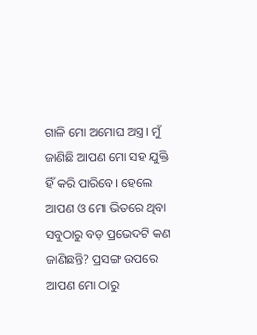ଗାଳି ମୋ ଅମୋଘ ଅସ୍ତ୍ର। ମୁଁ ଜାଣିଛି ଆପଣ ମୋ ସହ ଯୁକ୍ତି ହିଁ କରି ପାରିବେ। ହେଲେ ଆପଣ ଓ ମୋ ଭିତରେ ଥିବା ସବୁଠାରୁ ବଡ଼ ପ୍ରଭେଦଟି କଣ ଜାଣିଛନ୍ତି? ପ୍ରସଙ୍ଗ ଉପରେ ଆପଣ ମୋ ଠାରୁ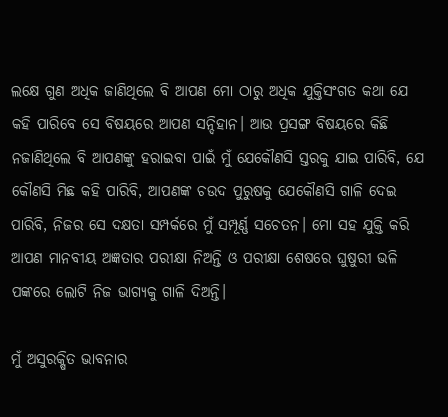ଲକ୍ଷେ ଗୁଣ ଅଧିକ ଜାଣିଥିଲେ ବି ଆପଣ ମୋ ଠାରୁ ଅଧିକ ଯୁକ୍ତିସଂଗତ କଥା ଯେ କହି ପାରିବେ ସେ ବିଷୟରେ ଆପଣ ସନ୍ଦିହାନ। ଆଉ ପ୍ରସଙ୍ଗ ବିଷୟରେ କିଛି ନଜାଣିଥିଲେ ବି ଆପଣଙ୍କୁ ହରାଇବା ପାଇଁ ମୁଁ ଯେକୌଣସି ସ୍ତରକୁ ଯାଇ ପାରିବି, ଯେ କୌଣସି ମିଛ କହି ପାରିବି, ଆପଣଙ୍କ ଚଉଦ ପୁରୁଷକୁ ଯେକୌଣସି ଗାଳି ଦେଇ ପାରିବି, ନିଜର ସେ ଦକ୍ଷତା ସମ୍ପର୍କରେ ମୁଁ ସମ୍ପୂର୍ଣ୍ଣ ସଚେତନ। ମୋ ସହ ଯୁକ୍ତି କରି ଆପଣ ମାନବୀୟ ଅଜ୍ଞତାର ପରୀକ୍ଷା ନିଅନ୍ତି ଓ ପରୀକ୍ଷା ଶେଷରେ ଘୁଷୁରୀ ଭଳି ପଙ୍କରେ ଲୋଟି ନିଜ ଭାଗ୍ୟକୁ ଗାଳି ଦିଅନ୍ତି।

ମୁଁ ଅସୁରକ୍ଷିତ ଭାବନାର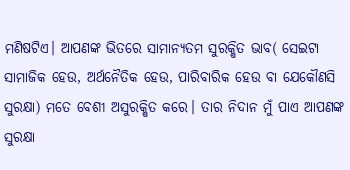ମଣିଷଟିଏ। ଆପଣଙ୍କ ଭିତରେ ସାମାନ୍ୟତମ ସୁରକ୍ଷିତ ଭାବ( ସେଇଟା ସାମାଜିକ ହେଉ, ଅର୍ଥନୈତିକ ହେଉ, ପାରିବାରିକ ହେଉ ବା ଯେକୌଣସି ସୁରକ୍ଷା) ମତେ ବେଶୀ ଅସୁରକ୍ଷିତ କରେ। ତାର ନିଦାନ ମୁଁ ପାଏ ଆପଣଙ୍କ ସୁରକ୍ଷା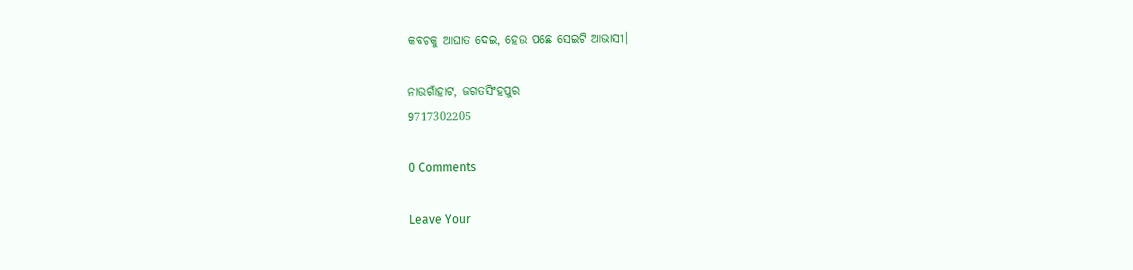କବଚକୁ ଆଘାତ ଦେଇ, ହେଉ ପଛେ ସେଇଟି ଆଭାସୀ।

ନାଉଗାଁହାଟ, ଜଗତସିଂହପୁର
9717302205

0 Comments

Leave Your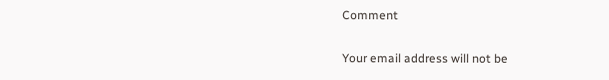Comment

Your email address will not be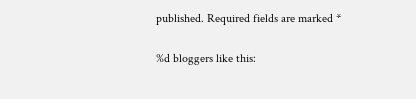published. Required fields are marked *

%d bloggers like this: